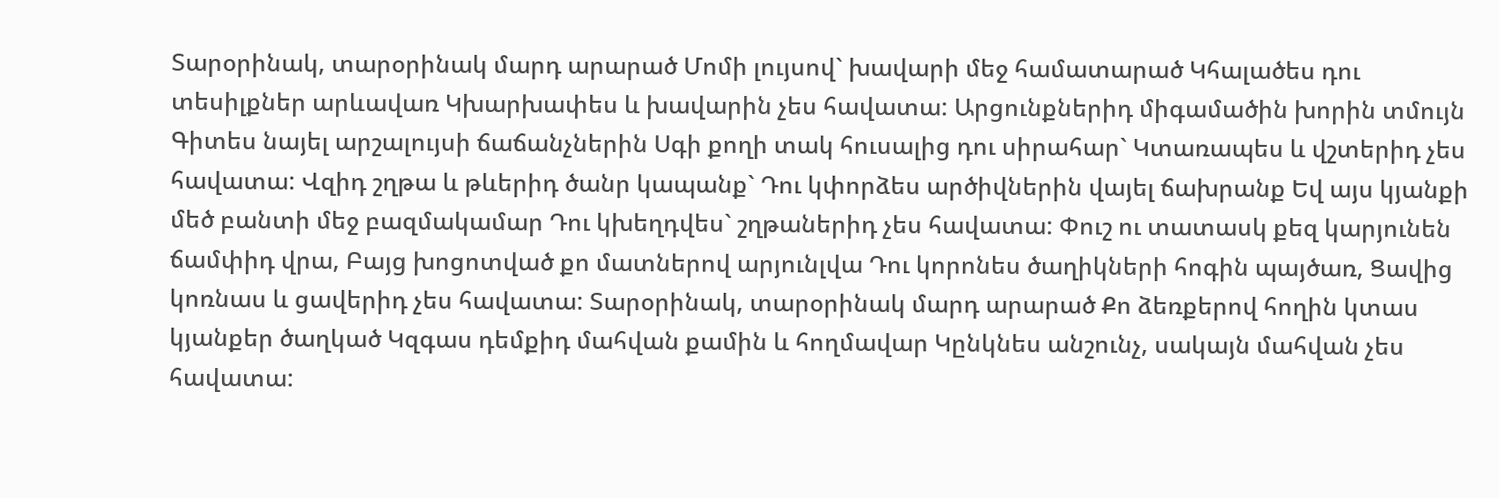Տարօրինակ, տարօրինակ մարդ արարած Մոմի լույսով` խավարի մեջ համատարած Կհալածես դու տեսիլքներ արևավառ Կխարխափես և խավարին չես հավատա: Արցունքներիդ միգամածին խորին տմույն Գիտես նայել արշալույսի ճաճանչներին Սգի քողի տակ հուսալից դու սիրահար` Կտառապես և վշտերիդ չես հավատա: Վզիդ շղթա և թևերիդ ծանր կապանք` Դու կփորձես արծիվներին վայել ճախրանք Եվ այս կյանքի մեծ բանտի մեջ բազմակամար Դու կխեղդվես` շղթաներիդ չես հավատա: Փուշ ու տատասկ քեզ կարյունեն ճամփիդ վրա, Բայց խոցոտված քո մատներով արյունլվա Դու կորոնես ծաղիկների հոգին պայծառ, Ցավից կոռնաս և ցավերիդ չես հավատա: Տարօրինակ, տարօրինակ մարդ արարած Քո ձեռքերով հողին կտաս կյանքեր ծաղկած Կզգաս դեմքիդ մահվան քամին և հողմավար Կընկնես անշունչ, սակայն մահվան չես հավատա: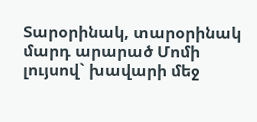Տարօրինակ, տարօրինակ մարդ արարած Մոմի լույսով` խավարի մեջ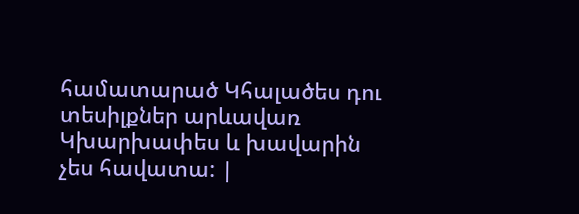համատարած Կհալածես դու տեսիլքներ արևավառ Կխարխափես և խավարին չես հավատա: |